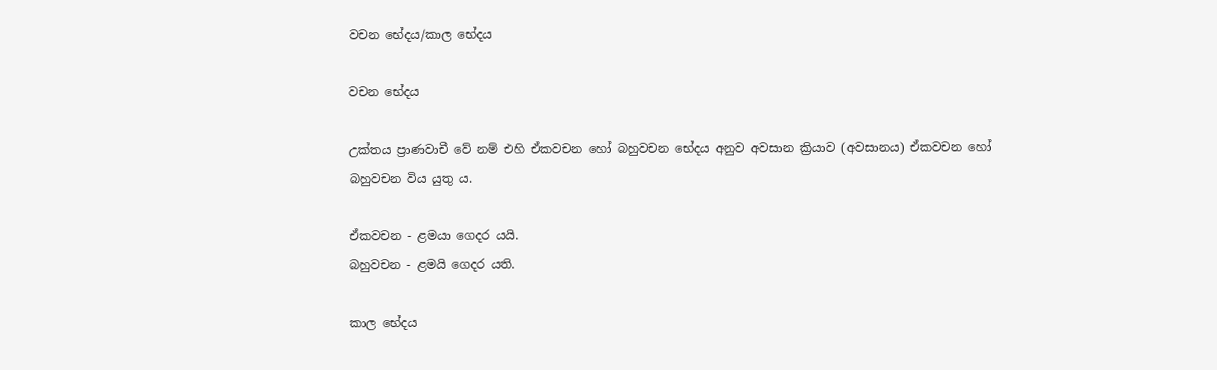වචන භේදය/කාල භේදය

වචන භේදය

උක්තය ප්‍රාණවාචී වේ නම් එහි ඒකවචන හෝ බහුවචන භේදය අනුව අවසාන ක්‍රියාව (අවසානය) ඒකවචන හෝ බහුවචන විය යුතු ය.

ඒකවචන - ළමයා ගෙදර යයි.
බහුවචන - ළමයි ගෙදර යති.

කාල භේදය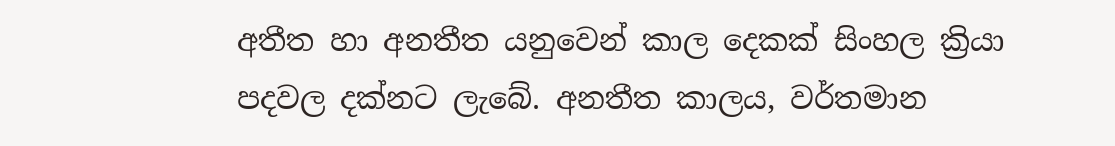අතීත හා අනතීත යනුවෙන් කාල දෙකක් සිංහල ක්‍රියා පදවල දක්නට ලැබේ. අනතීත කාලය, වර්තමාන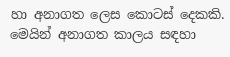හා අනාගත ලෙස කොටස් දෙකකි. මෙයින් අනාගත කාලය සඳහා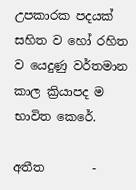උපකාරක පදයක් සහිත ව හෝ රහිත ව යෙදුණු වර්තමාන කාල ක්‍රියාපද ම භාවිත කෙරේ.

අතීත        -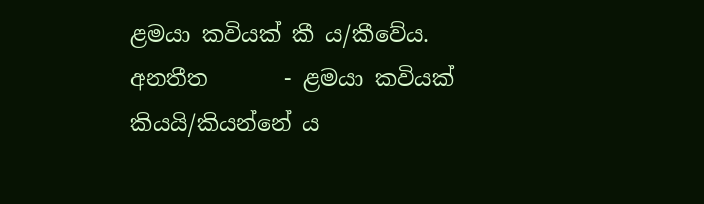ළමයා කවියක් කී ය/කීවේය.
අනතීත       - ළමයා කවියක් කියයි/කියන්නේ ය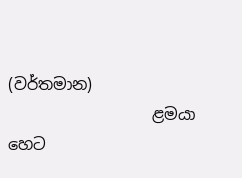(වර්තමාන)
                  ළමයා හෙට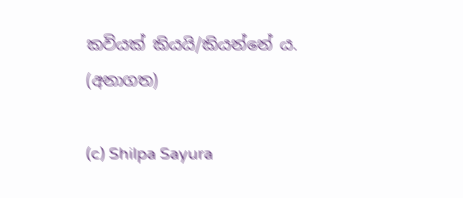කවියක් කියයි/කියන්නේ ය. (අනාගත)

(c) Shilpa Sayura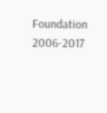Foundation 2006-2017